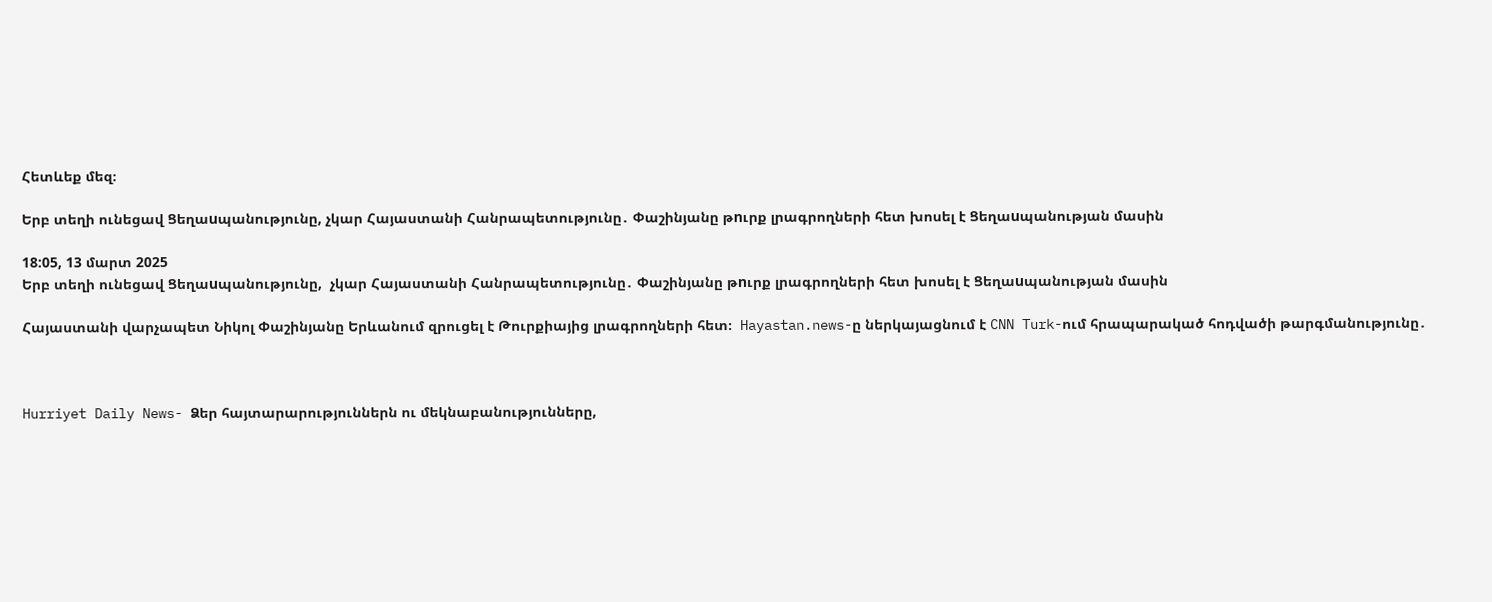Հետևեք մեզ։

Երբ տեղի ունեցավ Ցեղաuպանությունը, չկար Հայաստանի Հանրապետությունը․ Փաշինյանը թnւրք լրագրողների հետ խոսել է Ցեղաuպանության մասին

18:05, 13 մարտ 2025
Երբ տեղի ունեցավ Ցեղաuպանությունը,  չկար Հայաստանի Հանրապետությունը․ Փաշինյանը թnւրք լրագրողների հետ խոսել է Ցեղաuպանության մասին

Հայաստանի վարչապետ Նիկոլ Փաշինյանը Երևանում զրուցել է Թուրքիայից լրագրողների հետ։  Hayastan.news-ը ներկայացնում է CNN Turk-ում հրապարակած հոդվածի թարգմանությունը․



Hurriyet Daily News- Ձեր հայտարարություններն ու մեկնաբանությունները,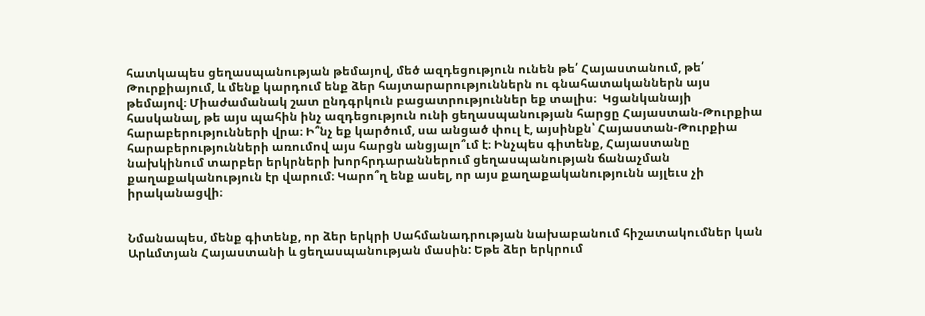հատկապես ցեղասպանության թեմայով, մեծ ազդեցություն ունեն թե՛ Հայաստանում, թե՛ Թուրքիայում, և մենք կարդում ենք ձեր հայտարարություններն ու գնահատականներն այս թեմայով։ Միաժամանակ շատ ընդգրկուն բացատրություններ եք տալիս։  Կցանկանայի հասկանալ, թե այս պահին ինչ ազդեցություն ունի ցեղասպանության հարցը Հայաստան-Թուրքիա հարաբերությունների վրա։ Ի՞նչ եք կարծում, սա անցած փուլ է, այսինքն՝ Հայաստան-Թուրքիա հարաբերությունների առումով այս հարցն անցյալո՞ւմ է։ Ինչպես գիտենք, Հայաստանը նախկինում տարբեր երկրների խորհրդարաններում ցեղասպանության ճանաչման քաղաքականություն էր վարում։ Կարո՞ղ ենք ասել, որ այս քաղաքականությունն այլեւս չի իրականացվի։


Նմանապես, մենք գիտենք, որ ձեր երկրի Սահմանադրության նախաբանում հիշատակումներ կան Արևմտյան Հայաստանի և ցեղասպանության մասին: Եթե ձեր երկրում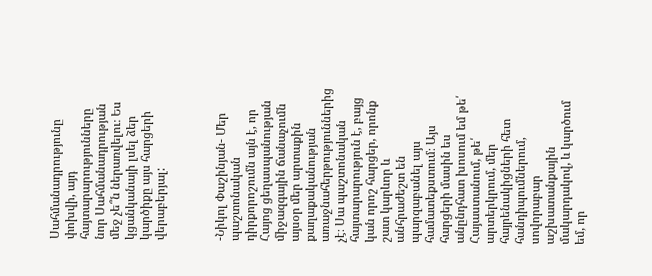Սահմանադրությունը փոխվի, այդ հայտարարությունները նոր Սահմանադրության մեջ չե՞ն ներառվելու։ Ես կցանկանայի լսել ձեր կարծիքը այս հարցերի վերաբերյալ:



-Նիկոլ Փաշինյան- Մեր պաշտոնական դիրքորոշումն այն է, որ Հայոց ցեղասպանության միջազգային ճանաչումն այսօր մեր արտաքին քաղաքականության առաջնահերթություններից չէ։ Սա պաշտոնական հայտարարություն է, բայց կան որոշ հարցեր, որոնք շատ կարևոր և անհրաժեշտ են պարզաբանել այս համատեքստում։ Այս հարցերի մասին ես անընդհատ խոսում եմ թե՛ Հայաստանում, թե՛ արտերկրում, մեր հայրենակիցների հետ հանդիպումներում, սովորաբար աշխատանքային մակարդակով, և կարծում եմ, որ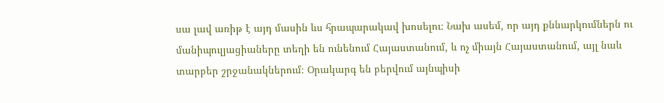սա լավ առիթ է այդ մասին ևս հրապարակավ խոսելու։ Նախ ասեմ, որ այդ քննարկումներն ու մանիպուլյացիաները տեղի են ունենում Հայաստանում, և ոչ միայն Հայաստանում, այլ նաև տարբեր շրջանակներում։ Օրակարգ են բերվում այնպիսի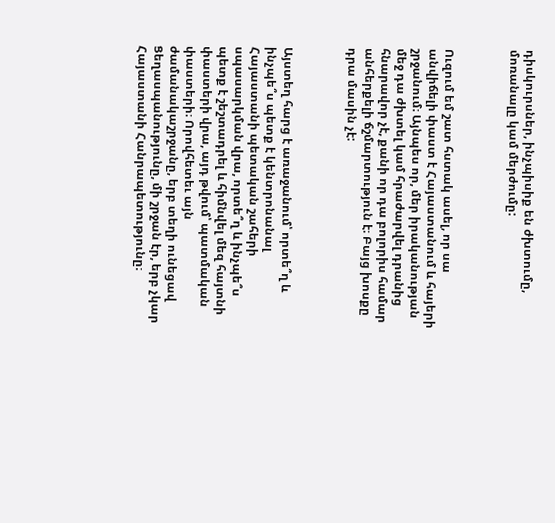դիսկուրսներ, ինչպիսիք են ժխտումը, մոռանալը կամ մերժումը:



Ուզում եմ շատ հստակ ասել, որ սա անվիճելի փաստ է Հայաստանում և հայերի շրջանում։ Այնպես որ, մեր իրականության մեջ դա ժխտել կամ հրաժարվել դրանից հնարավոր չէ, քանի որ դա բոլորիս համար անհերքելի ճշմարտություն է։ Բայց խոսքը դրա մասին չէ:



Այստեղ հարց է առաջանում՝ որտե՞ղ և ինչպե՞ս պետք է կենտրոնանալ Հայաստանի պետական շահերի սպասարկման վրա, որտե՞ղ և ինչպե՞ս պետք է շեշտադրել և հիմնվել մեզ հայտնի փաստերի վրա, այդ թվում՝ պատմական փաստերի։ Որովհետեւ այն ժամանակաշրջանը, երբ տեղի ունեցավ Ցեղասպանությունը, մի շրջան էր, երբ չկար Հայաստանի Հանրապետությունը։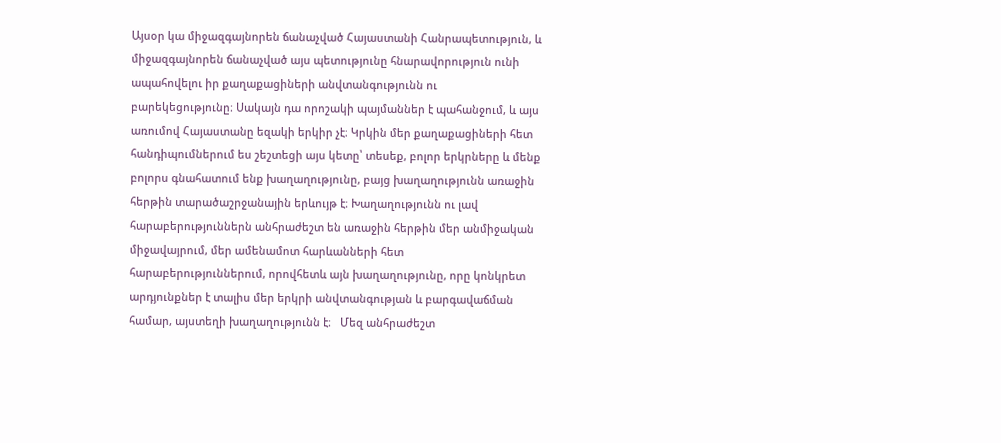Այսօր կա միջազգայնորեն ճանաչված Հայաստանի Հանրապետություն, և միջազգայնորեն ճանաչված այս պետությունը հնարավորություն ունի ապահովելու իր քաղաքացիների անվտանգությունն ու բարեկեցությունը։ Սակայն դա որոշակի պայմաններ է պահանջում, և այս առումով Հայաստանը եզակի երկիր չէ։ Կրկին մեր քաղաքացիների հետ հանդիպումներում ես շեշտեցի այս կետը՝ տեսեք, բոլոր երկրները և մենք բոլորս գնահատում ենք խաղաղությունը, բայց խաղաղությունն առաջին հերթին տարածաշրջանային երևույթ է։ Խաղաղությունն ու լավ հարաբերություններն անհրաժեշտ են առաջին հերթին մեր անմիջական միջավայրում, մեր ամենամոտ հարևանների հետ հարաբերություններում, որովհետև այն խաղաղությունը, որը կոնկրետ արդյունքներ է տալիս մեր երկրի անվտանգության և բարգավաճման համար, այստեղի խաղաղությունն է։   Մեզ անհրաժեշտ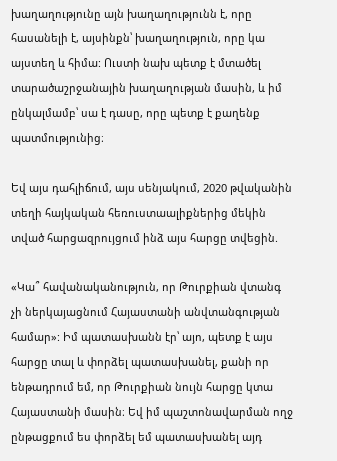խաղաղությունը այն խաղաղությունն է, որը հասանելի է, այսինքն՝ խաղաղություն, որը կա այստեղ և հիմա: Ուստի նախ պետք է մտածել տարածաշրջանային խաղաղության մասին, և իմ ընկալմամբ՝ սա է դասը, որը պետք է քաղենք պատմությունից։

Եվ այս դահլիճում, այս սենյակում, 2020 թվականին տեղի հայկական հեռուստաալիքներից մեկին տված հարցազրույցում ինձ այս հարցը տվեցին.

«Կա՞ հավանականություն, որ Թուրքիան վտանգ չի ներկայացնում Հայաստանի անվտանգության համար»: Իմ պատասխանն էր՝ այո, պետք է այս հարցը տալ և փորձել պատասխանել, քանի որ ենթադրում եմ, որ Թուրքիան նույն հարցը կտա Հայաստանի մասին։ Եվ իմ պաշտոնավարման ողջ ընթացքում ես փորձել եմ պատասխանել այդ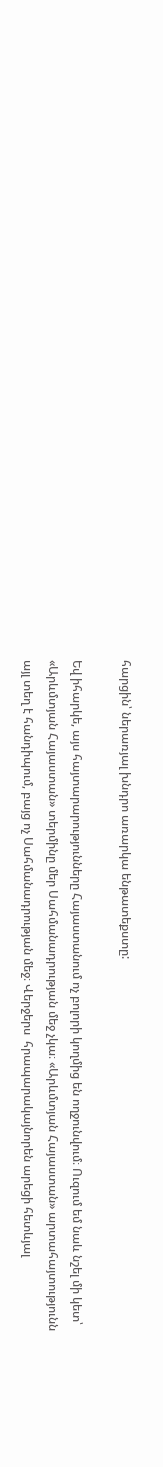հարցին՝ ներառյալ խնդրո առարկա ենթատեքստը:

Եվ իհարկե, այս հայտարարությունները Հայաստանում ոչ բոլորի կողմից են ողջունվում։ Ուզում եմ նաև նշել մի կետ՝ «Արևմտյան Հայաստան» տերմինը մեր Սահմանադրության մեջ չկա։ «Արևմտյան Հայաստան» արտահայտությունն այլ տեղ է հանդիպում, բայց ոչ Սահմանադրության մեջ։ Վերջերս  հրապարակայնորեն արեցի հետևյալ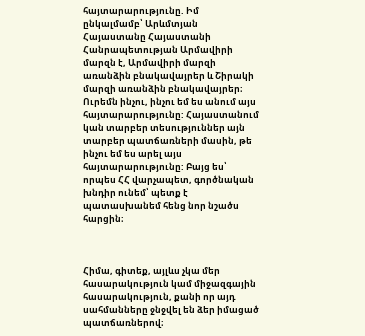հայտարարությունը. Իմ ընկալմամբ՝ Արևմտյան Հայաստանը Հայաստանի Հանրապետության Արմավիրի մարզն է, Արմավիրի մարզի առանձին բնակավայրեր և Շիրակի մարզի առանձին բնակավայրեր։ Ուրեմն ինչու, ինչու եմ ես անում այս հայտարարությունը: Հայաստանում կան տարբեր տեսություններ այն տարբեր պատճառների մասին, թե ինչու եմ ես արել այս հայտարարությունը: Բայց ես՝ որպես ՀՀ վարչապետ, գործնական խնդիր ունեմ՝ պետք է պատասխանեմ հենց նոր նշածս հարցին։



Հիմա, գիտեք, այլևս չկա մեր հասարակություն կամ միջազգային հասարակություն, քանի որ այդ սահմանները ջնջվել են ձեր իմացած պատճառներով։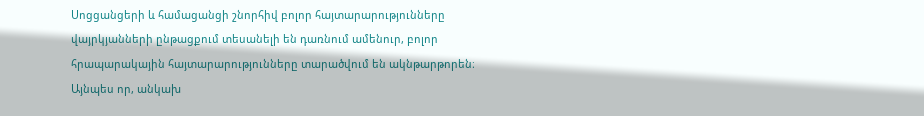Սոցցանցերի և համացանցի շնորհիվ բոլոր հայտարարությունները վայրկյանների ընթացքում տեսանելի են դառնում ամենուր, բոլոր հրապարակային հայտարարությունները տարածվում են ակնթարթորեն։ Այնպես որ, անկախ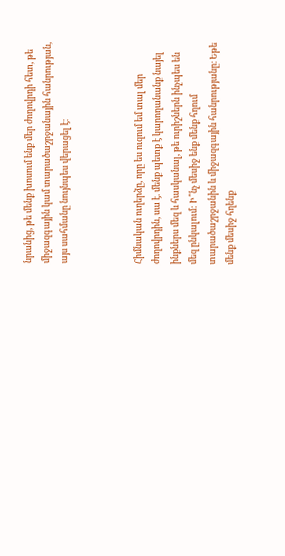նրանից, թե մենք խոսում ենք մեր ժողովրդի հետ, թե միջազգային կամ տարածաշրջանային հանրության, այս սահմանը նույնպես վերացել է։



Հիմնական ուղերձը, որը ես ուզում եմ տալ մեր ժողովրդին, սա է. մենք պետք է կարողանանք նայել ինքներս մեզ և հասկանալ, թե ուրիշներն ինչպես են մեզ ընկալում: Ի՞նչ մեսիջ ենք մենք հղում տարածաշրջանին և միջազգային հանրությանը։ Եթե մենք մեսիջ հղենք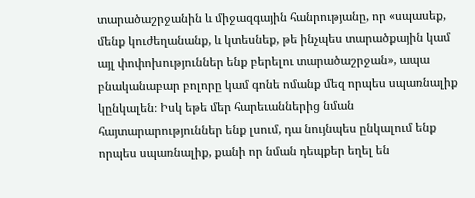տարածաշրջանին և միջազգային հանրությանը, որ «սպասեք, մենք կուժեղանանք, և կտեսնեք, թե ինչպես տարածքային կամ այլ փոփոխություններ ենք բերելու տարածաշրջան», ապա բնականաբար բոլորը կամ գոնե ոմանք մեզ որպես սպառնալիք կընկալեն։ Իսկ եթե մեր հարեւաններից նման հայտարարություններ ենք լսում, դա նույնպես ընկալում ենք որպես սպառնալիք, քանի որ նման դեպքեր եղել են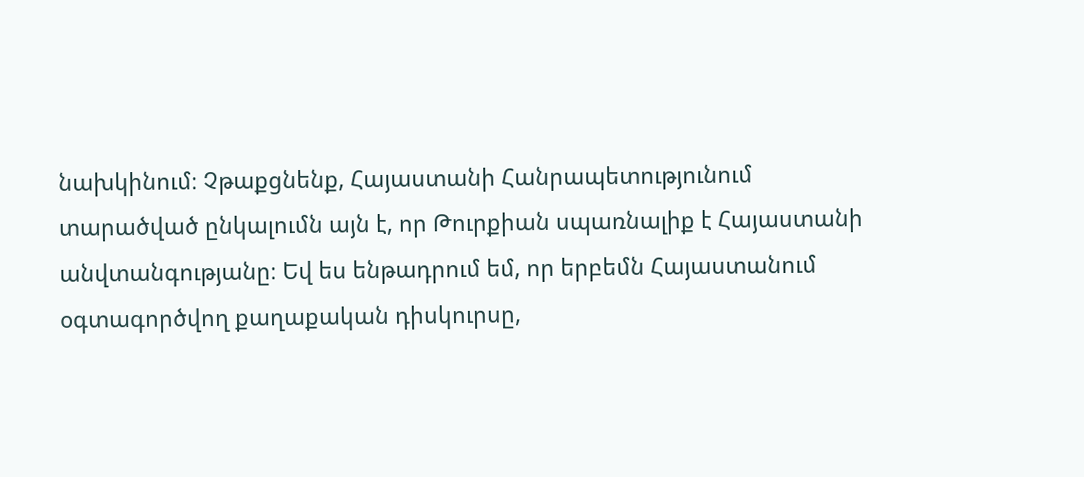նախկինում։ Չթաքցնենք, Հայաստանի Հանրապետությունում տարածված ընկալումն այն է, որ Թուրքիան սպառնալիք է Հայաստանի անվտանգությանը։ Եվ ես ենթադրում եմ, որ երբեմն Հայաստանում օգտագործվող քաղաքական դիսկուրսը,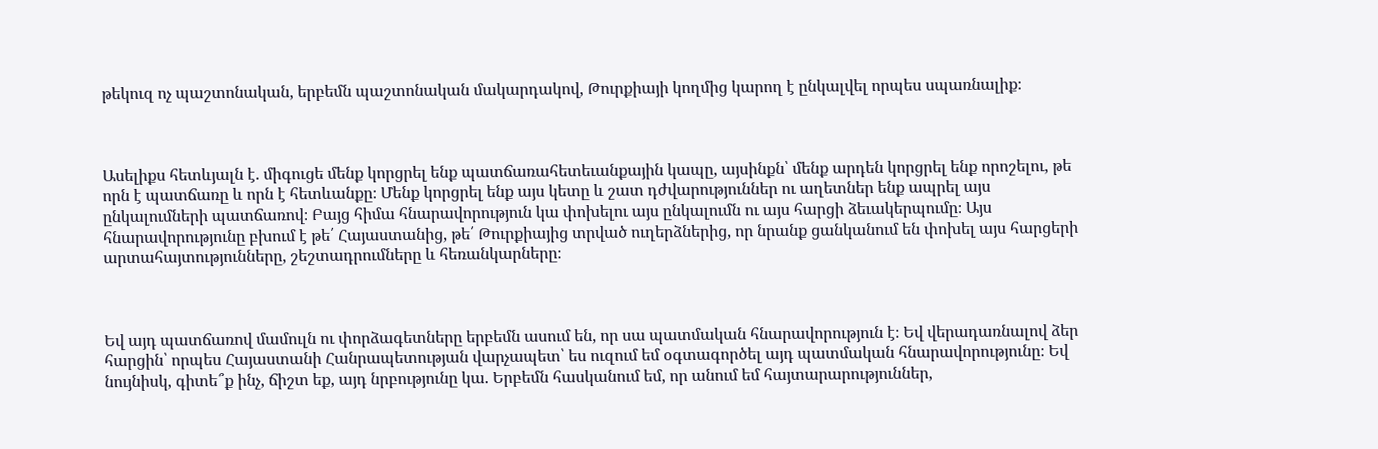թեկուզ ոչ պաշտոնական, երբեմն պաշտոնական մակարդակով, Թուրքիայի կողմից կարող է ընկալվել որպես սպառնալիք։



Ասելիքս հետևյալն է. միգուցե մենք կորցրել ենք պատճառահետեւանքային կապը, այսինքն՝ մենք արդեն կորցրել ենք որոշելու, թե որն է պատճառը և որն է հետևանքը։ Մենք կորցրել ենք այս կետը և շատ դժվարություններ ու աղետներ ենք ապրել այս ընկալումների պատճառով։ Բայց հիմա հնարավորություն կա փոխելու այս ընկալումն ու այս հարցի ձեւակերպումը։ Այս հնարավորությունը բխում է թե՛ Հայաստանից, թե՛ Թուրքիայից տրված ուղերձներից, որ նրանք ցանկանում են փոխել այս հարցերի արտահայտությունները, շեշտադրումները և հեռանկարները։



Եվ այդ պատճառով մամուլն ու փորձագետները երբեմն ասում են, որ սա պատմական հնարավորություն է։ Եվ վերադառնալով ձեր հարցին՝ որպես Հայաստանի Հանրապետության վարչապետ՝ ես ուզում եմ օգտագործել այդ պատմական հնարավորությունը։ Եվ նույնիսկ, գիտե՞ք ինչ, ճիշտ եք, այդ նրբությունը կա. Երբեմն հասկանում եմ, որ անում եմ հայտարարություններ,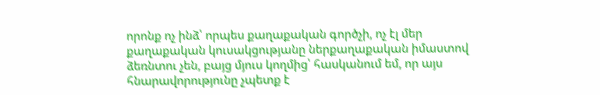որոնք ոչ ինձ՝ որպես քաղաքական գործչի, ոչ էլ մեր քաղաքական կուսակցությանը ներքաղաքական իմաստով ձեռնտու չեն, բայց մյուս կողմից՝ հասկանում եմ, որ այս հնարավորությունը չպետք է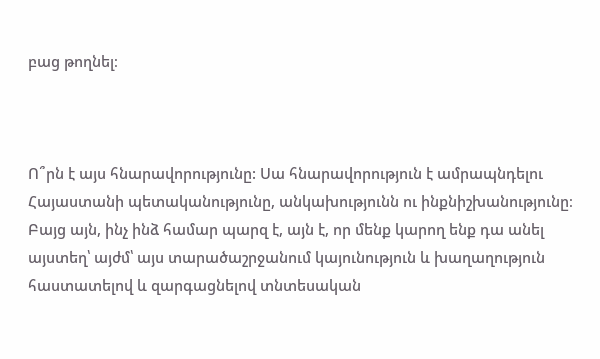բաց թողնել։



Ո՞րն է այս հնարավորությունը: Սա հնարավորություն է ամրապնդելու Հայաստանի պետականությունը, անկախությունն ու ինքնիշխանությունը։ Բայց այն, ինչ ինձ համար պարզ է, այն է, որ մենք կարող ենք դա անել այստեղ՝ այժմ՝ այս տարածաշրջանում կայունություն և խաղաղություն հաստատելով և զարգացնելով տնտեսական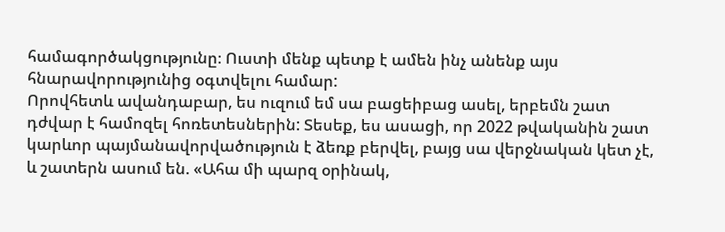համագործակցությունը։ Ուստի մենք պետք է ամեն ինչ անենք այս հնարավորությունից օգտվելու համար:
Որովհետև ավանդաբար, ես ուզում եմ սա բացեիբաց ասել, երբեմն շատ դժվար է համոզել հոռետեսներին: Տեսեք, ես ասացի, որ 2022 թվականին շատ կարևոր պայմանավորվածություն է ձեռք բերվել, բայց սա վերջնական կետ չէ, և շատերն ասում են. «Ահա մի պարզ օրինակ,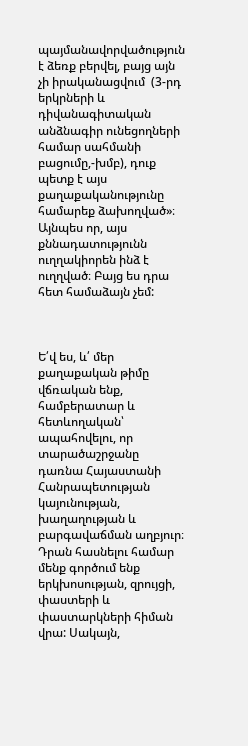պայմանավորվածություն է ձեռք բերվել, բայց այն չի իրականացվում  (3-րդ երկրների և դիվանագիտական անձնագիր ունեցողների համար սահմանի բացումը,-խմբ), դուք պետք է այս քաղաքականությունը համարեք ձախողված»։ Այնպես որ, այս քննադատությունն ուղղակիորեն ինձ է ուղղված։ Բայց ես դրա հետ համաձայն չեմ:



Ե՛վ ես, և՛ մեր քաղաքական թիմը վճռական ենք, համբերատար և հետևողական՝ ապահովելու, որ տարածաշրջանը դառնա Հայաստանի Հանրապետության կայունության, խաղաղության և բարգավաճման աղբյուր։ Դրան հասնելու համար մենք գործում ենք երկխոսության, զրույցի, փաստերի և փաստարկների հիման վրա: Սակայն,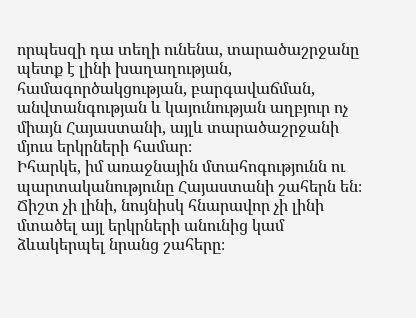որպեսզի դա տեղի ունենա, տարածաշրջանը պետք է լինի խաղաղության, համագործակցության, բարգավաճման, անվտանգության և կայունության աղբյուր ոչ միայն Հայաստանի, այլև տարածաշրջանի մյուս երկրների համար։
Իհարկե, իմ առաջնային մտահոգությունն ու պարտականությունը Հայաստանի շահերն են։ Ճիշտ չի լինի, նույնիսկ հնարավոր չի լինի մտածել այլ երկրների անունից կամ ձևակերպել նրանց շահերը։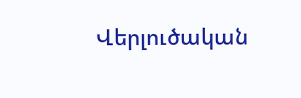Վերլուծական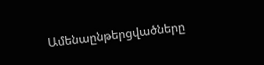Ամենաընթերցվածները